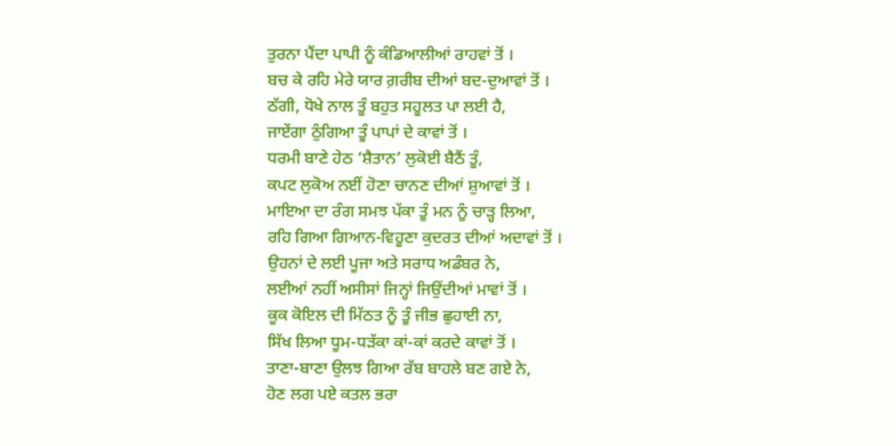ਤੁਰਨਾ ਪੈਂਦਾ ਪਾਪੀ ਨੂੰ ਕੰਡਿਆਲੀਆਂ ਰਾਹਵਾਂ ਤੋਂ ।
ਬਚ ਕੇ ਰਹਿ ਮੇਰੇ ਯਾਰ ਗ਼ਰੀਬ ਦੀਆਂ ਬਦ-ਦੁਆਵਾਂ ਤੋਂ ।
ਠੱਗੀ, ਧੋਖੇ ਨਾਲ ਤੂੰ ਬਹੁਤ ਸਹੂਲਤ ਪਾ ਲਈ ਹੈ,
ਜਾਏਂਗਾ ਠੁੰਗਿਆ ਤੂੰ ਪਾਪਾਂ ਦੇ ਕਾਵਾਂ ਤੋਂ ।
ਧਰਮੀ ਬਾਣੇ ਹੇਠ ‘ਸ਼ੈਤਾਨ’ ਲੁਕੋਈ ਬੈਠੈਂ ਤੂੰ,
ਕਪਟ ਲੁਕੋਅ ਨਈਂ ਹੋਣਾ ਚਾਨਣ ਦੀਆਂ ਸ਼ੁਆਵਾਂ ਤੋਂ ।
ਮਾਇਆ ਦਾ ਰੰਗ ਸਮਝ ਪੱਕਾ ਤੂੰ ਮਨ ਨੂੰ ਚਾੜ੍ਹ ਲਿਆ,
ਰਹਿ ਗਿਆ ਗਿਆਨ-ਵਿਹੂਣਾ ਕੁਦਰਤ ਦੀਆਂ ਅਦਾਵਾਂ ਤੋਂ ।
ਉਹਨਾਂ ਦੇ ਲਈ ਪੂਜਾ ਅਤੇ ਸਰਾਧ ਅਡੰਬਰ ਨੇ,
ਲਈਆਂ ਨਹੀਂ ਅਸੀਸਾਂ ਜਿਨ੍ਹਾਂ ਜਿਉਂਦੀਆਂ ਮਾਵਾਂ ਤੋਂ ।
ਕੂਕ ਕੋਇਲ ਦੀ ਮਿੱਠਤ ਨੂੰ ਤੂੰ ਜੀਭ ਛੁਹਾਈ ਨਾ,
ਸਿੱਖ ਲਿਆ ਧੂਮ-ਧੜੱਕਾ ਕਾਂ-ਕਾਂ ਕਰਦੇ ਕਾਵਾਂ ਤੋਂ ।
ਤਾਣਾ-ਬਾਣਾ ਉਲਝ ਗਿਆ ਰੱਬ ਬਾਹਲੇ ਬਣ ਗਏ ਨੇ,
ਹੋਣ ਲਗ ਪਏ ਕਤਲ ਭਰਾ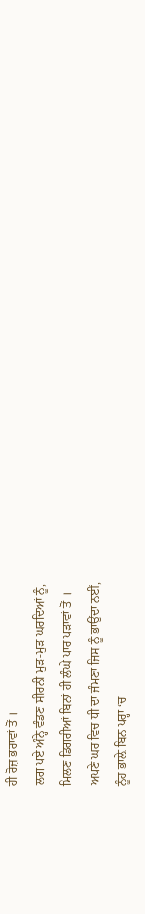ਹੀ ਰੋਜ਼ ਭਰਾਵਾਂ ਤੋਂ ।
ਲਗ ਪਏ ਅੰਨ੍ਹੇ ਵੰਡਣ ਸੀਰਨੀ ਮੁੜ-ਮੁੜ ਘਰਦਿਆਂ ਨੂੰ,
ਮਿਲਣ ਡਿਗਰੀਆਂ ਬਿਨਾਂ ਹੀ ਲੰਘੇ ਪਾਰ ਪੜਾਵਾਂ ਤੋਂ ।
ਅਪਣੇ ਘਰ ਵਿਚ ਧੀ ਦਾ ਜੰਮਣਾ ਜਿਸ ਨੂੰ ਭਾਉਂਦਾ ਨਈਂ,
ਨੂੰਹ ਭਾਲ਼ੇ ਬਿਨ ਪਰ੍ਹਾ ‘ਚ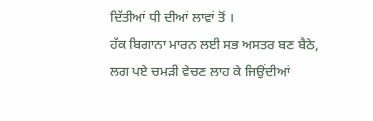ਦਿੱਤੀਆਂ ਧੀ ਦੀਆਂ ਲਾਵਾਂ ਤੋਂ ।
ਹੱਕ ਬਿਗਾਨਾ ਮਾਰਨ ਲਈ ਸਭ ਅਸਤਰ ਬਣ ਬੈਠੇ,
ਲਗ ਪਏ ਚਮੜੀ ਵੇਚਣ ਲਾਹ ਕੇ ਜਿਉਂਦੀਆਂ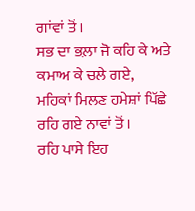ਗਾਂਵਾਂ ਤੋਂ ।
ਸਭ ਦਾ ਭਲ਼ਾ ਜੋ ਕਹਿ ਕੇ ਅਤੇ ਕਮਾਅ ਕੇ ਚਲੇ ਗਏ,
ਮਹਿਕਾਂ ਮਿਲਣ ਹਮੇਸ਼ਾਂ ਪਿੱਛੇ ਰਹਿ ਗਏ ਨਾਵਾਂ ਤੋਂ ।
ਰਹਿ ਪਾਸੇ ਇਹ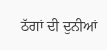ਠੱਗਾਂ ਦੀ ਦੁਨੀਆਂ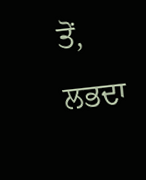ਤੋਂ,
ਲਭਦਾ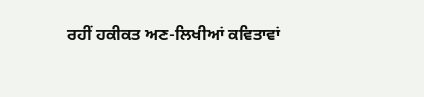ਰਹੀਂ ਹਕੀਕਤ ਅਣ-ਲਿਖੀਆਂ ਕਵਿਤਾਵਾਂ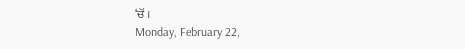‘ਚੋਂ ।
Monday, February 22,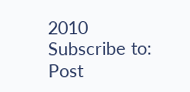2010
Subscribe to:
Post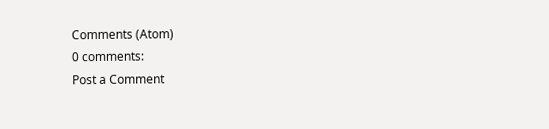Comments (Atom)
0 comments:
Post a Comment